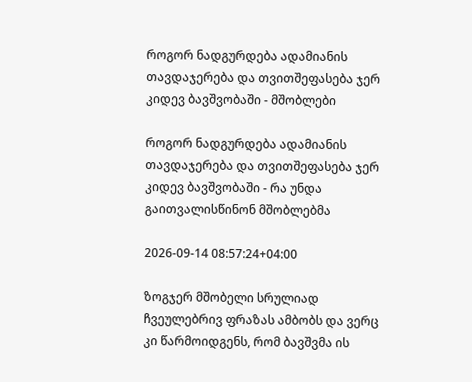როგორ ნადგურდება ადამიანის თავდაჯერება და თვითშეფასება ჯერ კიდევ ბავშვობაში - მშობლები

როგორ ნადგურდება ადამიანის თავდაჯერება და თვითშეფასება ჯერ კიდევ ბავშვობაში - რა უნდა გაითვალისწინონ მშობლებმა

2026-09-14 08:57:24+04:00

ზოგჯერ მშობელი სრულიად ჩვეულებრივ ფრაზას ამბობს და ვერც კი წარმოიდგენს, რომ ბავშვმა ის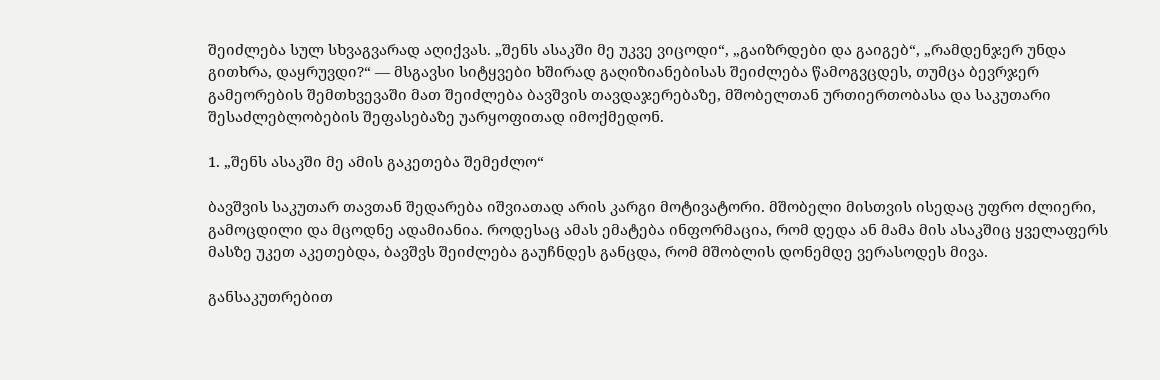შეიძლება სულ სხვაგვარად აღიქვას. „შენს ასაკში მე უკვე ვიცოდი“, „გაიზრდები და გაიგებ“, „რამდენჯერ უნდა გითხრა, დაყრუვდი?“ — მსგავსი სიტყვები ხშირად გაღიზიანებისას შეიძლება წამოგვცდეს, თუმცა ბევრჯერ გამეორების შემთხვევაში მათ შეიძლება ბავშვის თავდაჯერებაზე, მშობელთან ურთიერთობასა და საკუთარი შესაძლებლობების შეფასებაზე უარყოფითად იმოქმედონ.

1. „შენს ასაკში მე ამის გაკეთება შემეძლო“

ბავშვის საკუთარ თავთან შედარება იშვიათად არის კარგი მოტივატორი. მშობელი მისთვის ისედაც უფრო ძლიერი, გამოცდილი და მცოდნე ადამიანია. როდესაც ამას ემატება ინფორმაცია, რომ დედა ან მამა მის ასაკშიც ყველაფერს მასზე უკეთ აკეთებდა, ბავშვს შეიძლება გაუჩნდეს განცდა, რომ მშობლის დონემდე ვერასოდეს მივა.

განსაკუთრებით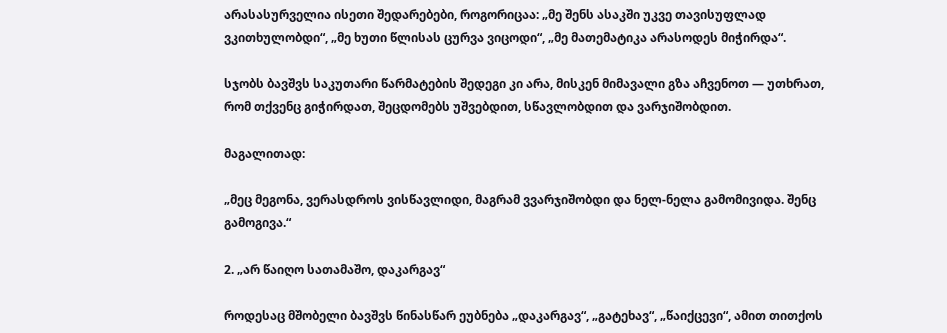არასასურველია ისეთი შედარებები, როგორიცაა: „მე შენს ასაკში უკვე თავისუფლად ვკითხულობდი“, „მე ხუთი წლისას ცურვა ვიცოდი“, „მე მათემატიკა არასოდეს მიჭირდა“.

სჯობს ბავშვს საკუთარი წარმატების შედეგი კი არა, მისკენ მიმავალი გზა აჩვენოთ — უთხრათ, რომ თქვენც გიჭირდათ, შეცდომებს უშვებდით, სწავლობდით და ვარჯიშობდით.

მაგალითად:

„მეც მეგონა, ვერასდროს ვისწავლიდი, მაგრამ ვვარჯიშობდი და ნელ-ნელა გამომივიდა. შენც გამოგივა.“

2. „არ წაიღო სათამაშო, დაკარგავ“

როდესაც მშობელი ბავშვს წინასწარ ეუბნება „დაკარგავ“, „გატეხავ“, „წაიქცევი“, ამით თითქოს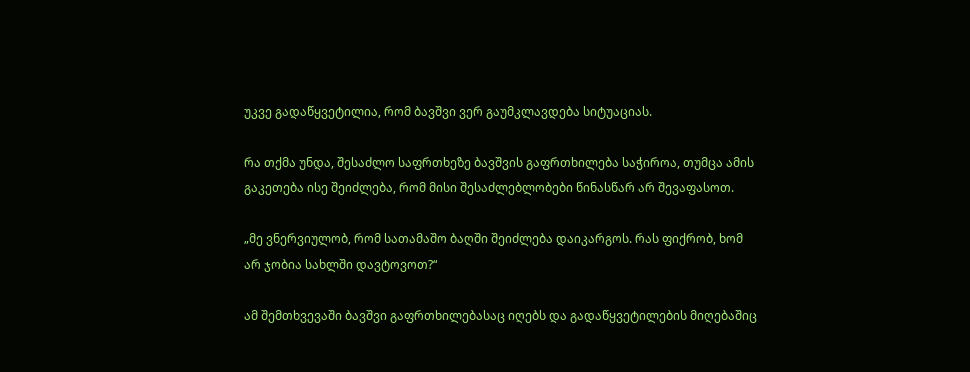უკვე გადაწყვეტილია, რომ ბავშვი ვერ გაუმკლავდება სიტუაციას.

რა თქმა უნდა, შესაძლო საფრთხეზე ბავშვის გაფრთხილება საჭიროა, თუმცა ამის გაკეთება ისე შეიძლება, რომ მისი შესაძლებლობები წინასწარ არ შევაფასოთ.

„მე ვნერვიულობ, რომ სათამაშო ბაღში შეიძლება დაიკარგოს. რას ფიქრობ, ხომ არ ჯობია სახლში დავტოვოთ?“

ამ შემთხვევაში ბავშვი გაფრთხილებასაც იღებს და გადაწყვეტილების მიღებაშიც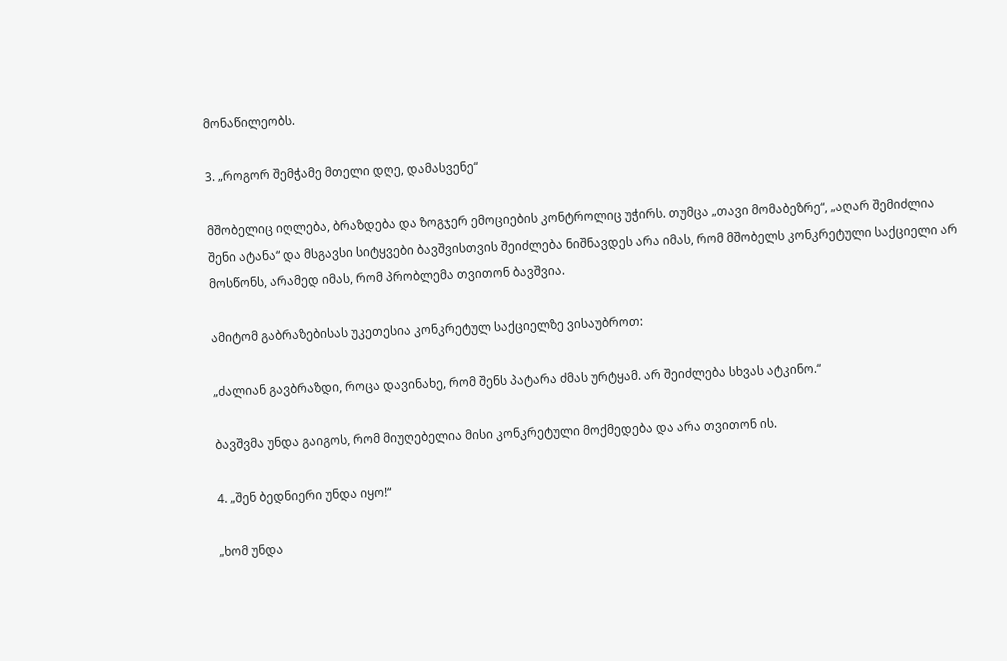მონაწილეობს.

3. „როგორ შემჭამე მთელი დღე, დამასვენე“

მშობელიც იღლება, ბრაზდება და ზოგჯერ ემოციების კონტროლიც უჭირს. თუმცა „თავი მომაბეზრე“, „აღარ შემიძლია შენი ატანა“ და მსგავსი სიტყვები ბავშვისთვის შეიძლება ნიშნავდეს არა იმას, რომ მშობელს კონკრეტული საქციელი არ მოსწონს, არამედ იმას, რომ პრობლემა თვითონ ბავშვია.

ამიტომ გაბრაზებისას უკეთესია კონკრეტულ საქციელზე ვისაუბროთ:

„ძალიან გავბრაზდი, როცა დავინახე, რომ შენს პატარა ძმას ურტყამ. არ შეიძლება სხვას ატკინო.“

ბავშვმა უნდა გაიგოს, რომ მიუღებელია მისი კონკრეტული მოქმედება და არა თვითონ ის.

4. „შენ ბედნიერი უნდა იყო!“

„ხომ უნდა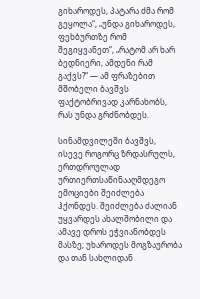გიხაროდეს, პატარა ძმა რომ გეყოლა“, „უნდა გიხაროდეს, ფეხბურთზე რომ შეგიყვანეთ“, „რატომ არ ხარ ბედნიერი, ამდენი რამ გაქვს?“ — ამ ფრაზებით მშობელი ბავშვს ფაქტობრივად კარნახობს, რას უნდა გრძნობდეს.

სინამდვილეში ბავშვს, ისევე როგორც ზრდასრულს, ერთდროულად ურთიერთსაწინააღმდეგო ემოციები შეიძლება ჰქონდეს. შეიძლება ძალიან უყვარდეს ახალშობილი და ამავე დროს ეჭვიანობდეს მასზე; უხაროდეს მოგზაურობა და თან სახლიდან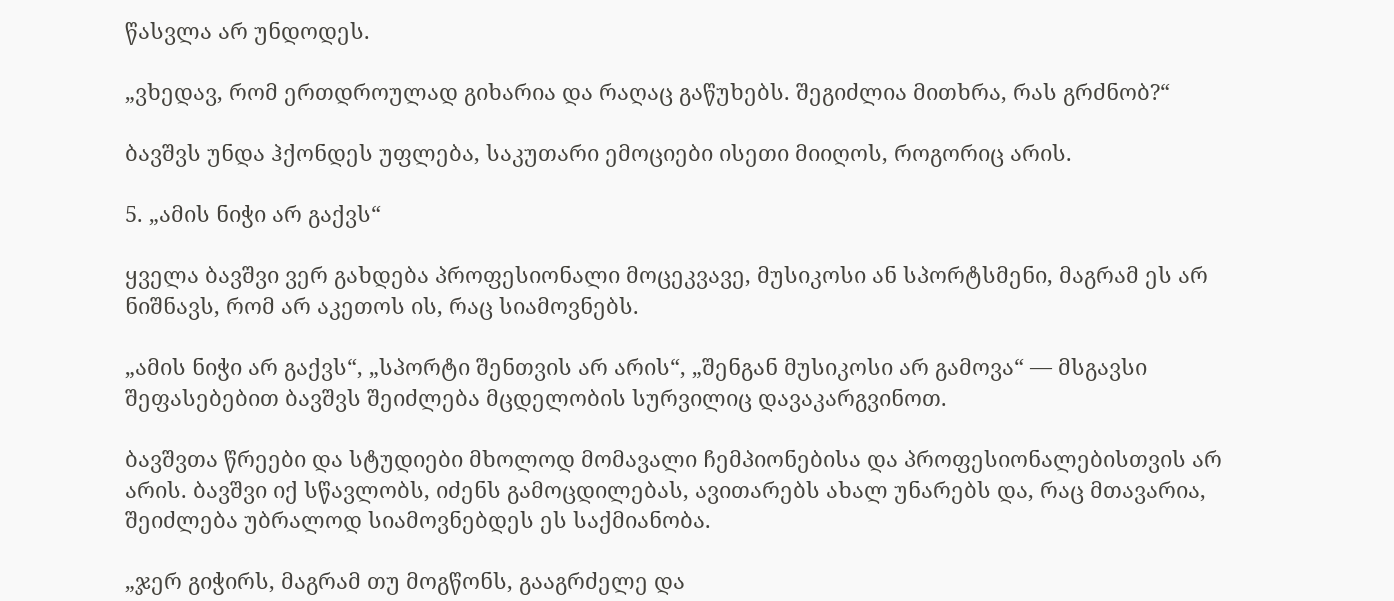წასვლა არ უნდოდეს.

„ვხედავ, რომ ერთდროულად გიხარია და რაღაც გაწუხებს. შეგიძლია მითხრა, რას გრძნობ?“

ბავშვს უნდა ჰქონდეს უფლება, საკუთარი ემოციები ისეთი მიიღოს, როგორიც არის.

5. „ამის ნიჭი არ გაქვს“

ყველა ბავშვი ვერ გახდება პროფესიონალი მოცეკვავე, მუსიკოსი ან სპორტსმენი, მაგრამ ეს არ ნიშნავს, რომ არ აკეთოს ის, რაც სიამოვნებს.

„ამის ნიჭი არ გაქვს“, „სპორტი შენთვის არ არის“, „შენგან მუსიკოსი არ გამოვა“ — მსგავსი შეფასებებით ბავშვს შეიძლება მცდელობის სურვილიც დავაკარგვინოთ.

ბავშვთა წრეები და სტუდიები მხოლოდ მომავალი ჩემპიონებისა და პროფესიონალებისთვის არ არის. ბავშვი იქ სწავლობს, იძენს გამოცდილებას, ავითარებს ახალ უნარებს და, რაც მთავარია, შეიძლება უბრალოდ სიამოვნებდეს ეს საქმიანობა.

„ჯერ გიჭირს, მაგრამ თუ მოგწონს, გააგრძელე და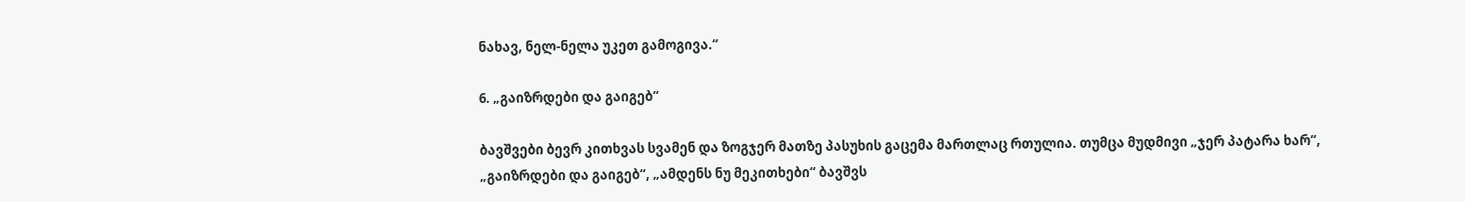ნახავ, ნელ-ნელა უკეთ გამოგივა.“

6. „გაიზრდები და გაიგებ“

ბავშვები ბევრ კითხვას სვამენ და ზოგჯერ მათზე პასუხის გაცემა მართლაც რთულია. თუმცა მუდმივი „ჯერ პატარა ხარ“, „გაიზრდები და გაიგებ“, „ამდენს ნუ მეკითხები“ ბავშვს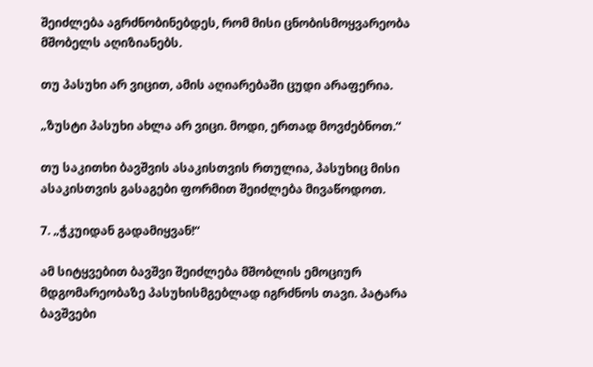შეიძლება აგრძნობინებდეს, რომ მისი ცნობისმოყვარეობა მშობელს აღიზიანებს.

თუ პასუხი არ ვიცით, ამის აღიარებაში ცუდი არაფერია.

„ზუსტი პასუხი ახლა არ ვიცი. მოდი, ერთად მოვძებნოთ.“

თუ საკითხი ბავშვის ასაკისთვის რთულია, პასუხიც მისი ასაკისთვის გასაგები ფორმით შეიძლება მივაწოდოთ.

7. „ჭკუიდან გადამიყვან!“

ამ სიტყვებით ბავშვი შეიძლება მშობლის ემოციურ მდგომარეობაზე პასუხისმგებლად იგრძნოს თავი. პატარა ბავშვები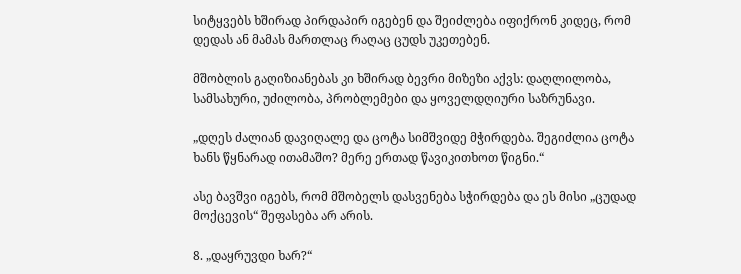სიტყვებს ხშირად პირდაპირ იგებენ და შეიძლება იფიქრონ კიდეც, რომ დედას ან მამას მართლაც რაღაც ცუდს უკეთებენ.

მშობლის გაღიზიანებას კი ხშირად ბევრი მიზეზი აქვს: დაღლილობა, სამსახური, უძილობა, პრობლემები და ყოველდღიური საზრუნავი.

„დღეს ძალიან დავიღალე და ცოტა სიმშვიდე მჭირდება. შეგიძლია ცოტა ხანს წყნარად ითამაშო? მერე ერთად წავიკითხოთ წიგნი.“

ასე ბავშვი იგებს, რომ მშობელს დასვენება სჭირდება და ეს მისი „ცუდად მოქცევის“ შეფასება არ არის.

8. „დაყრუვდი ხარ?“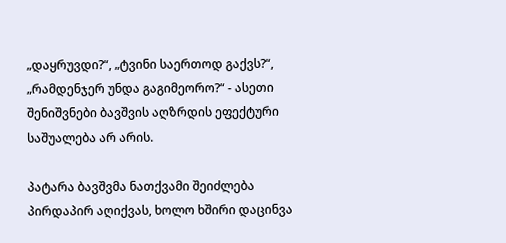„დაყრუვდი?“, „ტვინი საერთოდ გაქვს?“, „რამდენჯერ უნდა გაგიმეორო?“ - ასეთი შენიშვნები ბავშვის აღზრდის ეფექტური საშუალება არ არის.

პატარა ბავშვმა ნათქვამი შეიძლება პირდაპირ აღიქვას, ხოლო ხშირი დაცინვა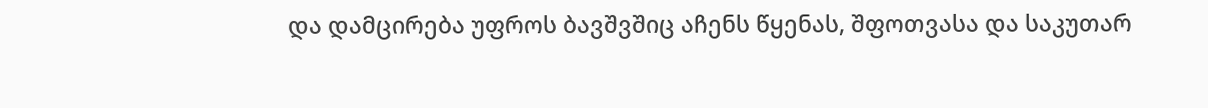და დამცირება უფროს ბავშვშიც აჩენს წყენას, შფოთვასა და საკუთარ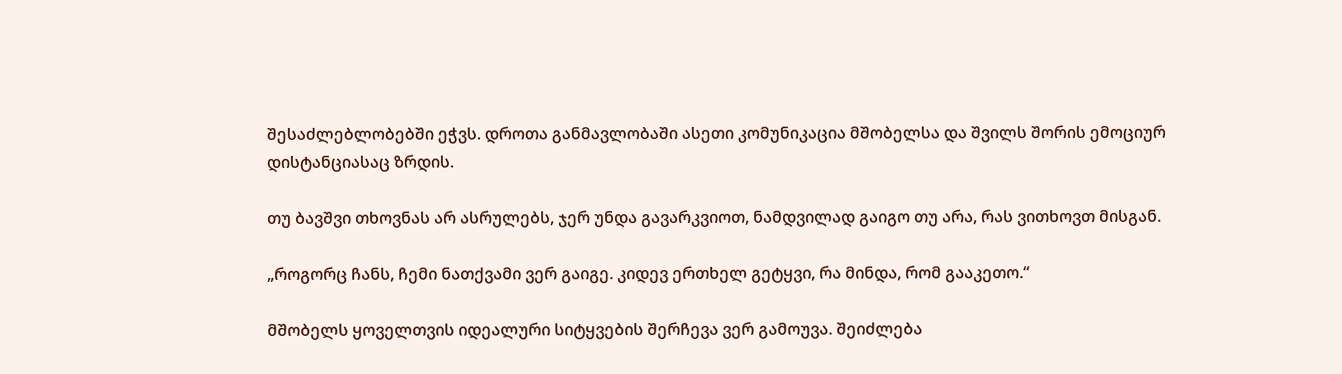შესაძლებლობებში ეჭვს. დროთა განმავლობაში ასეთი კომუნიკაცია მშობელსა და შვილს შორის ემოციურ დისტანციასაც ზრდის.

თუ ბავშვი თხოვნას არ ასრულებს, ჯერ უნდა გავარკვიოთ, ნამდვილად გაიგო თუ არა, რას ვითხოვთ მისგან.

„როგორც ჩანს, ჩემი ნათქვამი ვერ გაიგე. კიდევ ერთხელ გეტყვი, რა მინდა, რომ გააკეთო.“

მშობელს ყოველთვის იდეალური სიტყვების შერჩევა ვერ გამოუვა. შეიძლება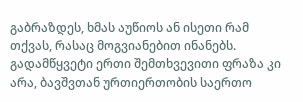გაბრაზდეს, ხმას აუწიოს ან ისეთი რამ თქვას, რასაც მოგვიანებით ინანებს. გადამწყვეტი ერთი შემთხვევითი ფრაზა კი არა, ბავშვთან ურთიერთობის საერთო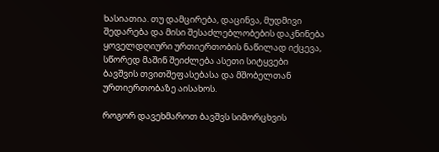ხასიათია. თუ დამცირება, დაცინვა, მუდმივი შედარება და მისი შესაძლებლობების დაკნინება ყოველდღიური ურთიერთობის ნაწილად იქცევა, სწორედ მაშინ შეიძლება ასეთი სიტყვები ბავშვის თვითშეფასებასა და მშობელთან ურთიერთობაზე აისახოს.

როგორ დავეხმაროთ ბავშვს სიმორცხვის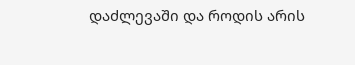დაძლევაში და როდის არის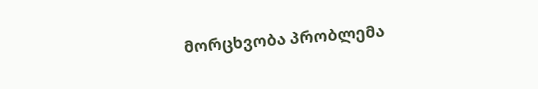მორცხვობა პრობლემა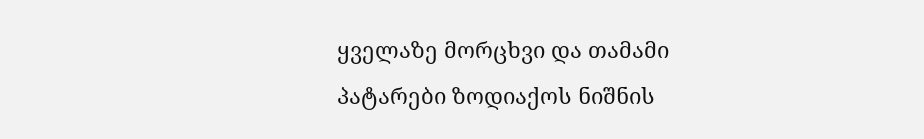ყველაზე მორცხვი და თამამი პატარები ზოდიაქოს ნიშნის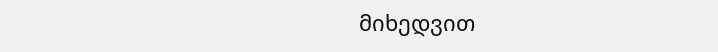მიხედვით